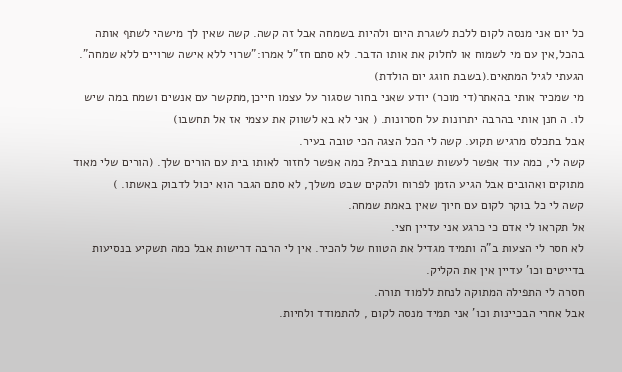כל יום אני מנסה לקום ללכת לשגרת היום ולהיות בשמחה אבל זה קשה. קשה שאין לך מישהי לשתף אותה בהכל,אין עם מי לשמוח או לחלוק את אותו הדבר. לא סתם חז"ל אמרו:"שרוי ללא אישה שרויים ללא שמחה".
הגעתי לגיל המתאים.(בשבת חוגג יום הולדת)
מי שמכיר אותי בהאתר(די מוכר) יודע שאני בחור שסגור על עצמו חייכן,מתקשר עם אנשים ושמח במה שיש לו. ה חנן אותי בהרבה יתרונות על חסרונות. ( אני לא בא לשווק את עצמי אז אל תחשבו)
אבל בתכלס מרגיש תקוע. קשה לי הכל הצגה הכי טובה בעיר.
קשה לי, כמה עוד אפשר לעשות שבתות בבית? כמה אפשר לחזור לאותו בית עם הורים שלך. (הורים שלי מאוד מתוקים ואהובים אבל הגיע הזמן לפרוח ולהקים שבט משלך, לא סתם הגבר הוא יכול לדבוק באשתו. )
קשה לי כל בוקר לקום עם חיוך שאין באמת שמחה.
אל תקראו לי אדם כי כרגע אני עדיין חצי.
לא חסר לי הצעות ב"ה ותמיד מגדיל את הטווח של להכיר. אין לי הרבה דרישות אבל כמה תשקיע בנסיעות בדייטים וכו' עדיין אין את הקליק.
חסרה לי התפילה המתוקה לנחת ללמוד תורה.
אבל אחרי הבכיינות וכו' אני תמיד מנסה לקום , להתמודד ולחיות.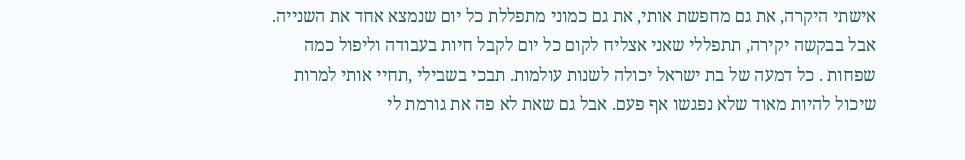אישתי היקרה, את גם מחפשת אותי, את גם כמוני מתפללת כל יום שנמצא אחד את השנייה.
אבל בבקשה יקירה, תתפללי שאני אצליח לקום כל יום לקבל חיות בעבודה וליפול כמה שפחות . כל דמעה של בת ישראל יכולה לשנות עולמות. תבכי בשבילי ,תחיי אותי למרות שיכול להיות מאוד שלא נפגשו אף פעם. אבל גם שאת לא פה את גורמת לי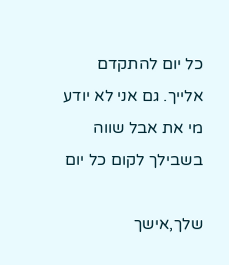כל יום להתקדם אלייך. גם אני לא יודע מי את אבל שווה בשבילך לקום כל יום

שלך,אישך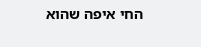החי איפה שהוא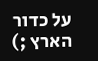על כדור הארץ ;)